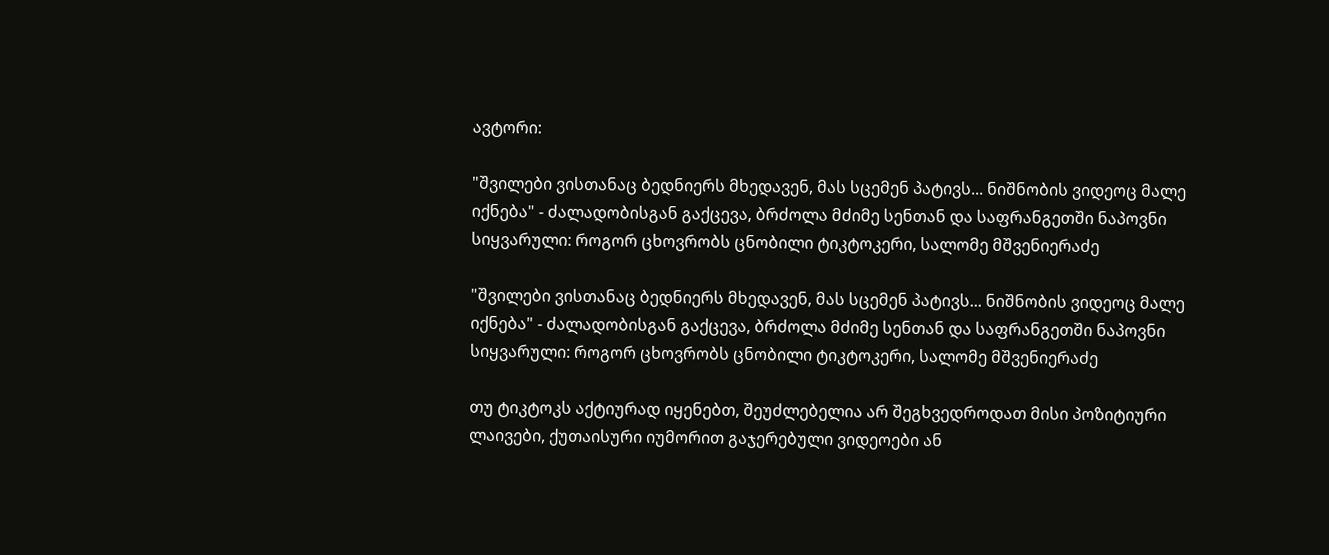ავტორი:

"შვილები ვისთანაც ბედნიერს მხედავენ, მას სცემენ პატივს... ნიშნობის ვიდეოც მალე იქნება" - ძალადობისგან გაქცევა, ბრძოლა მძიმე სენთან და საფრანგეთში ნაპოვნი სიყვარული: როგორ ცხოვრობს ცნობილი ტიკტოკერი, სალომე მშვენიერაძე

"შვილები ვისთანაც ბედნიერს მხედავენ, მას სცემენ პატივს... ნიშნობის ვიდეოც მალე იქნება" - ძალადობისგან გაქცევა, ბრძოლა მძიმე სენთან და საფრანგეთში ნაპოვნი სიყვარული: როგორ ცხოვრობს ცნობილი ტიკტოკერი, სალომე მშვენიერაძე

თუ ტიკტოკს აქტიურად იყენებთ, შეუძლებელია არ შეგხვედროდათ მისი პოზიტიური ლაივები, ქუთაისური იუმორით გაჯერებული ვიდეოები ან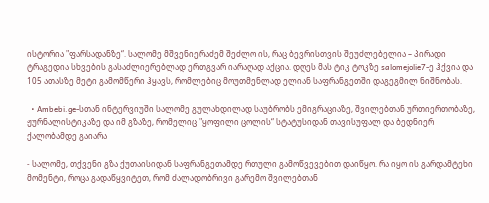ისტორია "ფარსადანზე“. სალომე მშვენიერაძემ შეძლო ის, რაც ბევრისთვის შეუძლებელია – პირადი ტრაგედია სხვების გასაძლიერებლად ერთგვარ იარაღად აქცია. დღეს მას ტიკ ტოკზე salomejolie7-ე ჰქვია და 105 ათასზე მეტი გამომწერი ჰყავს, რომლებიც მოუთმენლად ელიან საფრანგეთში დაგეგმილ ნიშნობას.

  • Ambebi.ge-სთან ინტერვიუში სალომე გულახდილად საუბრობს ემიგრაციაზე, შვილებთან ურთიერთობაზე, ჟურნალისტიკაზე და იმ გზაზე, რომელიც "ყოფილი ცოლის“ სტატუსიდან თავისუფალ და ბედნიერ ქალობამდე გაიარა

- სალომე, თქვენი გზა ქუთაისიდან საფრანგეთამდე რთული გამოწვევებით დაიწყო. რა იყო ის გარდამტეხი მომენტი, როცა გადაწყვიტეთ, რომ ძალადობრივი გარემო შვილებთან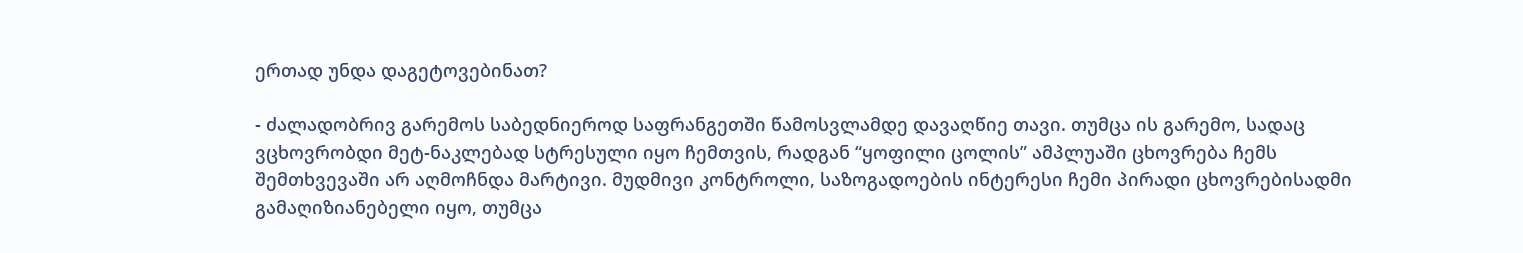ერთად უნდა დაგეტოვებინათ?

- ძალადობრივ გარემოს საბედნიეროდ საფრანგეთში წამოსვლამდე დავაღწიე თავი. თუმცა ის გარემო, სადაც ვცხოვრობდი მეტ-ნაკლებად სტრესული იყო ჩემთვის, რადგან “ყოფილი ცოლის” ამპლუაში ცხოვრება ჩემს შემთხვევაში არ აღმოჩნდა მარტივი. მუდმივი კონტროლი, საზოგადოების ინტერესი ჩემი პირადი ცხოვრებისადმი გამაღიზიანებელი იყო, თუმცა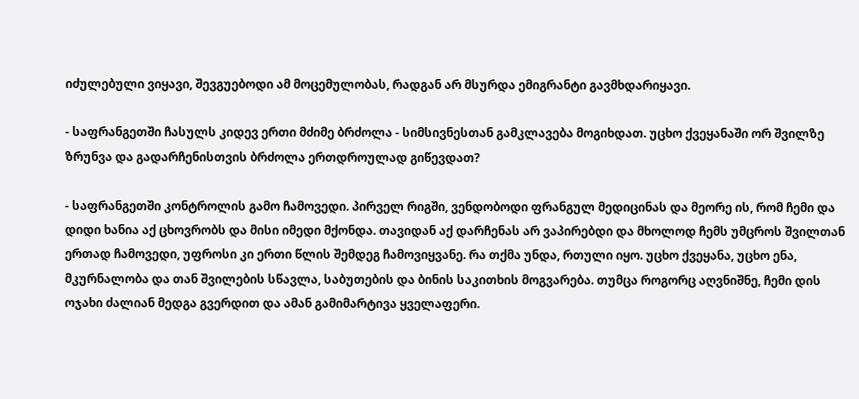იძულებული ვიყავი, შევგუებოდი ამ მოცემულობას, რადგან არ მსურდა ემიგრანტი გავმხდარიყავი.

- საფრანგეთში ჩასულს კიდევ ერთი მძიმე ბრძოლა - სიმსივნესთან გამკლავება მოგიხდათ. უცხო ქვეყანაში ორ შვილზე ზრუნვა და გადარჩენისთვის ბრძოლა ერთდროულად გიწევდათ?

- საფრანგეთში კონტროლის გამო ჩამოვედი. პირველ რიგში, ვენდობოდი ფრანგულ მედიცინას და მეორე ის, რომ ჩემი და დიდი ხანია აქ ცხოვრობს და მისი იმედი მქონდა. თავიდან აქ დარჩენას არ ვაპირებდი და მხოლოდ ჩემს უმცროს შვილთან ერთად ჩამოვედი, უფროსი კი ერთი წლის შემდეგ ჩამოვიყვანე. რა თქმა უნდა, რთული იყო. უცხო ქვეყანა, უცხო ენა, მკურნალობა და თან შვილების სწავლა, საბუთების და ბინის საკითხის მოგვარება. თუმცა როგორც აღვნიშნე, ჩემი დის ოჯახი ძალიან მედგა გვერდით და ამან გამიმარტივა ყველაფერი.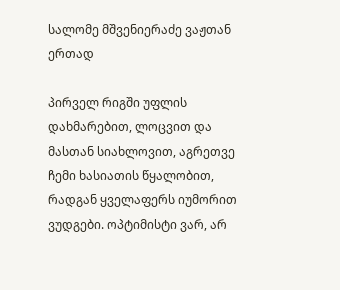სალომე მშვენიერაძე ვაჟთან ერთად

პირველ რიგში უფლის დახმარებით, ლოცვით და მასთან სიახლოვით, აგრეთვე ჩემი ხასიათის წყალობით, რადგან ყველაფერს იუმორით ვუდგები. ოპტიმისტი ვარ, არ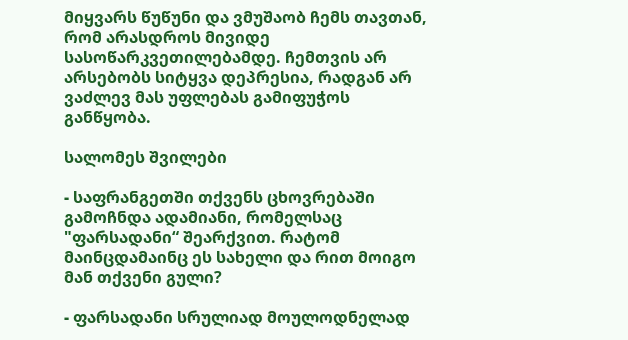მიყვარს წუწუნი და ვმუშაობ ჩემს თავთან, რომ არასდროს მივიდე სასოწარკვეთილებამდე. ჩემთვის არ არსებობს სიტყვა დეპრესია, რადგან არ ვაძლევ მას უფლებას გამიფუჭოს განწყობა.

სალომეს შვილები

- საფრანგეთში თქვენს ცხოვრებაში გამოჩნდა ადამიანი, რომელსაც "ფარსადანი“ შეარქვით. რატომ მაინცდამაინც ეს სახელი და რით მოიგო მან თქვენი გული?

- ფარსადანი სრულიად მოულოდნელად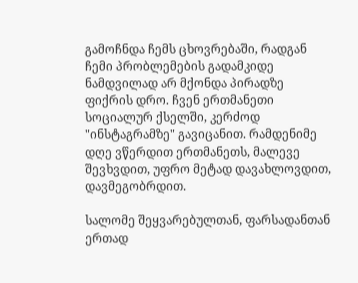გამოჩნდა ჩემს ცხოვრებაში, რადგან ჩემი პრობლემების გადამკიდე ნამდვილად არ მქონდა პირადზე ფიქრის დრო. ჩვენ ერთმანეთი სოციალურ ქსელში, კერძოდ "ინსტაგრამზე" გავიცანით. რამდენიმე დღე ვწერდით ერთმანეთს, მალევე შევხვდით, უფრო მეტად დავახლოვდით, დავმეგობრდით.

სალომე შეყვარებულთან, ფარსადანთან ერთად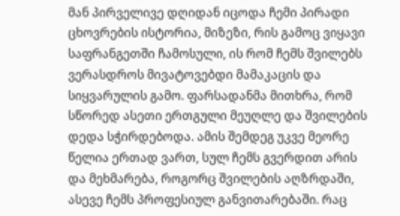მან პირველივე დღიდან იცოდა ჩემი პირადი ცხოვრების ისტორია, მიზეზი, რის გამოც ვიყავი საფრანგეთში ჩამოსული, ის რომ ჩემს შვილებს ვერასდროს მივატოვებდი მამაკაცის და სიყვარულის გამო. ფარსადანმა მითხრა, რომ სწორედ ასეთი ერთგული მეუღლე და შვილების დედა სჭირდებოდა. ამის შემდეგ უკვე მეორე წელია ერთად ვართ, სულ ჩემს გვერდით არის და მეხმარება, როგორც შვილების აღზრდაში, ასევე ჩემს პროფესიულ განვითარებაში. რაც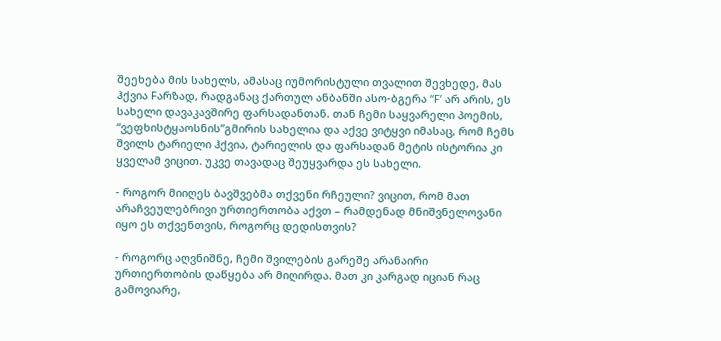შეეხება მის სახელს, ამასაც იუმორისტული თვალით შევხედე, მას ჰქვია Fარზად, რადგანაც ქართულ ანბანში ასო-ბგერა “F’ არ არის, ეს სახელი დავაკავშირე ფარსადანთან. თან ჩემი საყვარელი პოემის, “ვეფხისტყაოსნის”გმირის სახელია და აქვე ვიტყვი იმასაც, რომ ჩემს შვილს ტარიელი ჰქვია, ტარიელის და ფარსადან მეტის ისტორია კი ყველამ ვიცით. უკვე თავადაც შეუყვარდა ეს სახელი.

- როგორ მიიღეს ბავშვებმა თქვენი რჩეული? ვიცით, რომ მათ არაჩვეულებრივი ურთიერთობა აქვთ – რამდენად მნიშვნელოვანი იყო ეს თქვენთვის, როგორც დედისთვის?

- როგორც აღვნიშნე, ჩემი შვილების გარეშე არანაირი ურთიერთობის დაწყება არ მიღირდა. მათ კი კარგად იციან რაც გამოვიარე,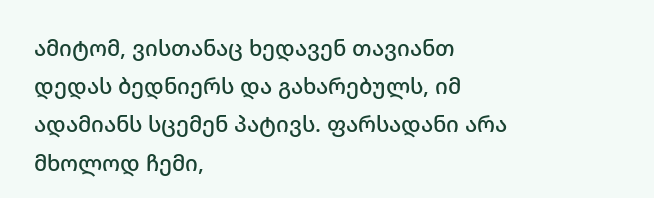ამიტომ, ვისთანაც ხედავენ თავიანთ დედას ბედნიერს და გახარებულს, იმ ადამიანს სცემენ პატივს. ფარსადანი არა მხოლოდ ჩემი,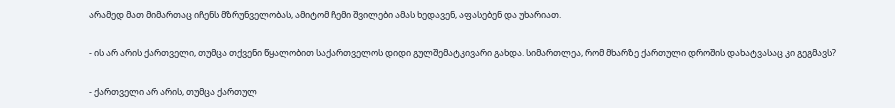არამედ მათ მიმართაც იჩენს მზრუნველობას, ამიტომ ჩემი შვილები ამას ხედავენ, აფასებენ და უხარიათ.

- ის არ არის ქართველი, თუმცა თქვენი წყალობით საქართველოს დიდი გულშემატკივარი გახდა. სიმართლეა, რომ მხარზე ქართული დროშის დახატვასაც კი გეგმავს?

- ქართველი არ არის, თუმცა ქართულ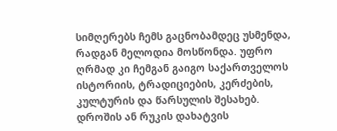სიმღერებს ჩემს გაცნობამდეც უსმენდა, რადგან მელოდია მოსწონდა. უფრო ღრმად კი ჩემგან გაიგო საქართველოს ისტორიის, ტრადიციების, კერძების, კულტურის და წარსულის შესახებ. დროშის ან რუკის დახატვის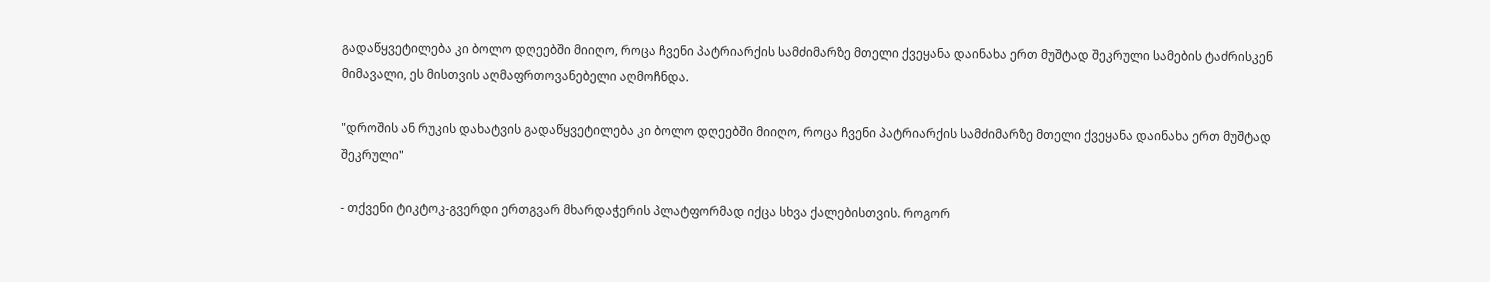გადაწყვეტილება კი ბოლო დღეებში მიიღო, როცა ჩვენი პატრიარქის სამძიმარზე მთელი ქვეყანა დაინახა ერთ მუშტად შეკრული სამების ტაძრისკენ მიმავალი, ეს მისთვის აღმაფრთოვანებელი აღმოჩნდა.

"დროშის ან რუკის დახატვის გადაწყვეტილება კი ბოლო დღეებში მიიღო, როცა ჩვენი პატრიარქის სამძიმარზე მთელი ქვეყანა დაინახა ერთ მუშტად შეკრული"

- თქვენი ტიკტოკ-გვერდი ერთგვარ მხარდაჭერის პლატფორმად იქცა სხვა ქალებისთვის. როგორ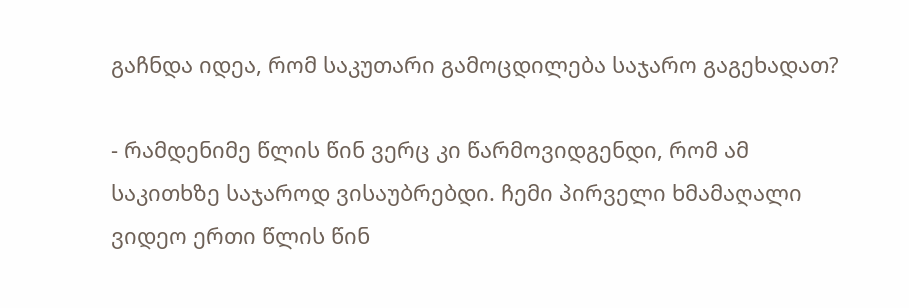გაჩნდა იდეა, რომ საკუთარი გამოცდილება საჯარო გაგეხადათ?

- რამდენიმე წლის წინ ვერც კი წარმოვიდგენდი, რომ ამ საკითხზე საჯაროდ ვისაუბრებდი. ჩემი პირველი ხმამაღალი ვიდეო ერთი წლის წინ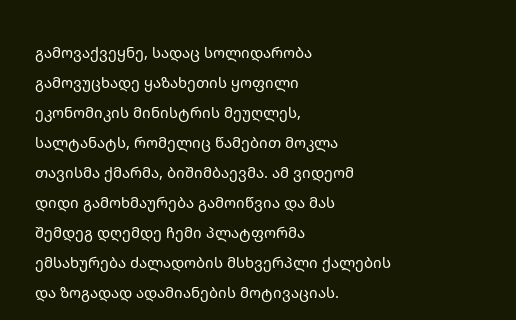გამოვაქვეყნე, სადაც სოლიდარობა გამოვუცხადე ყაზახეთის ყოფილი ეკონომიკის მინისტრის მეუღლეს, სალტანატს, რომელიც წამებით მოკლა თავისმა ქმარმა, ბიშიმბაევმა. ამ ვიდეომ დიდი გამოხმაურება გამოიწვია და მას შემდეგ დღემდე ჩემი პლატფორმა ემსახურება ძალადობის მსხვერპლი ქალების და ზოგადად ადამიანების მოტივაციას.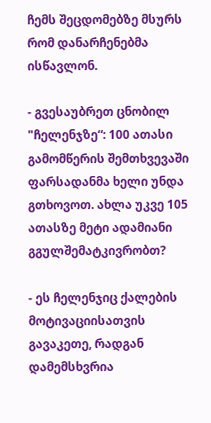ჩემს შეცდომებზე მსურს რომ დანარჩენებმა ისწავლონ.

- გვესაუბრეთ ცნობილ "ჩელენჯზე“: 100 ათასი გამომწერის შემთხვევაში ფარსადანმა ხელი უნდა გთხოვოთ. ახლა უკვე 105 ათასზე მეტი ადამიანი გგულშემატკივრობთ?

- ეს ჩელენჯიც ქალების მოტივაციისათვის გავაკეთე, რადგან დამემსხვრია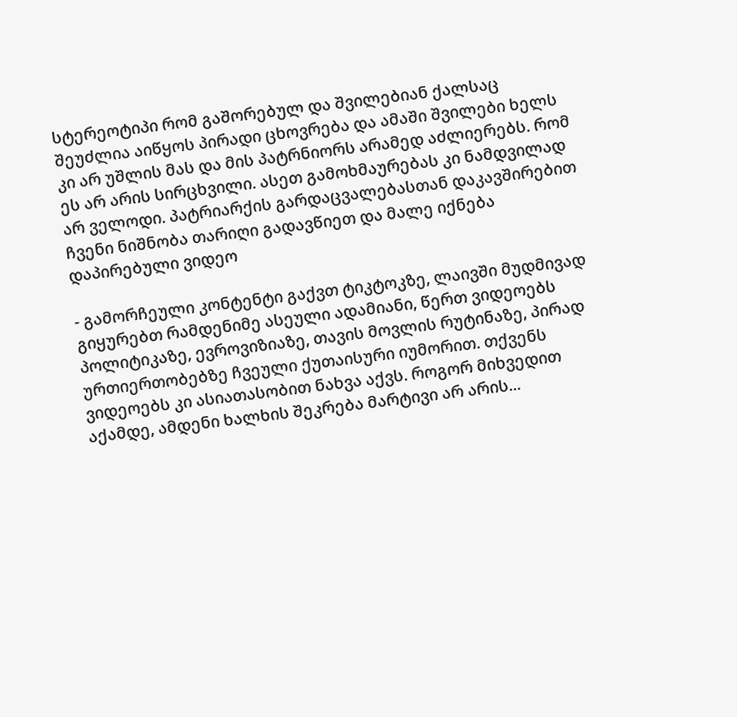სტერეოტიპი რომ გაშორებულ და შვილებიან ქალსაც შეუძლია აიწყოს პირადი ცხოვრება და ამაში შვილები ხელს კი არ უშლის მას და მის პატრნიორს არამედ აძლიერებს. რომ ეს არ არის სირცხვილი. ასეთ გამოხმაურებას კი ნამდვილად არ ველოდი. პატრიარქის გარდაცვალებასთან დაკავშირებით ჩვენი ნიშნობა თარიღი გადავწიეთ და მალე იქნება დაპირებული ვიდეო

- გამორჩეული კონტენტი გაქვთ ტიკტოკზე, ლაივში მუდმივად გიყურებთ რამდენიმე ასეული ადამიანი, წერთ ვიდეოებს პოლიტიკაზე, ევროვიზიაზე, თავის მოვლის რუტინაზე, პირად ურთიერთობებზე ჩვეული ქუთაისური იუმორით. თქვენს ვიდეოებს კი ასიათასობით ნახვა აქვს. როგორ მიხვედით აქამდე, ამდენი ხალხის შეკრება მარტივი არ არის...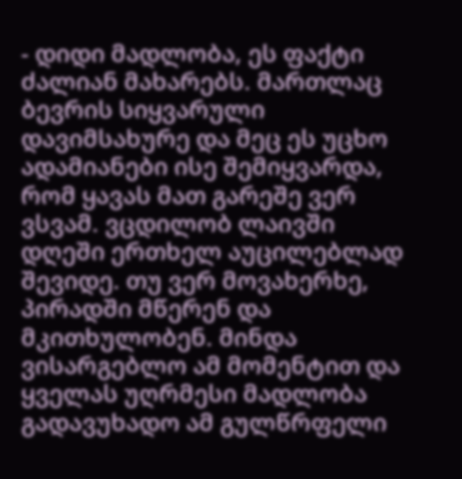- დიდი მადლობა, ეს ფაქტი ძალიან მახარებს. მართლაც ბევრის სიყვარული დავიმსახურე და მეც ეს უცხო ადამიანები ისე შემიყვარდა, რომ ყავას მათ გარეშე ვერ ვსვამ. ვცდილობ ლაივში დღეში ერთხელ აუცილებლად შევიდე. თუ ვერ მოვახერხე, პირადში მწერენ და მკითხულობენ. მინდა ვისარგებლო ამ მომენტით და ყველას უღრმესი მადლობა გადავუხადო ამ გულწრფელი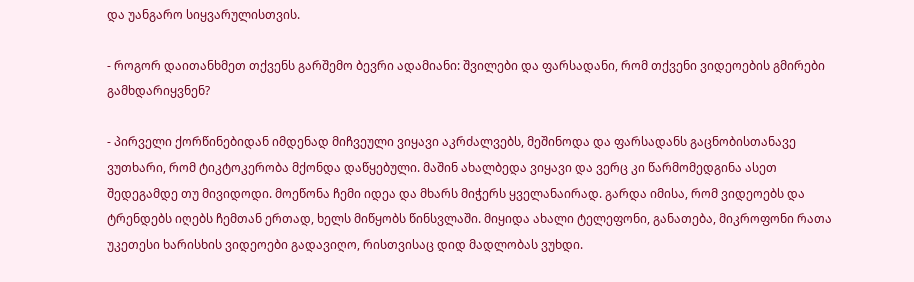და უანგარო სიყვარულისთვის.

- როგორ დაითანხმეთ თქვენს გარშემო ბევრი ადამიანი: შვილები და ფარსადანი, რომ თქვენი ვიდეოების გმირები გამხდარიყვნენ?

- პირველი ქორწინებიდან იმდენად მიჩვეული ვიყავი აკრძალვებს, მეშინოდა და ფარსადანს გაცნობისთანავე ვუთხარი, რომ ტიკტოკერობა მქონდა დაწყებული. მაშინ ახალბედა ვიყავი და ვერც კი წარმომედგინა ასეთ შედეგამდე თუ მივიდოდი. მოეწონა ჩემი იდეა და მხარს მიჭერს ყველანაირად. გარდა იმისა, რომ ვიდეოებს და ტრენდებს იღებს ჩემთან ერთად, ხელს მიწყობს წინსვლაში. მიყიდა ახალი ტელეფონი, განათება, მიკროფონი რათა უკეთესი ხარისხის ვიდეოები გადავიღო, რისთვისაც დიდ მადლობას ვუხდი.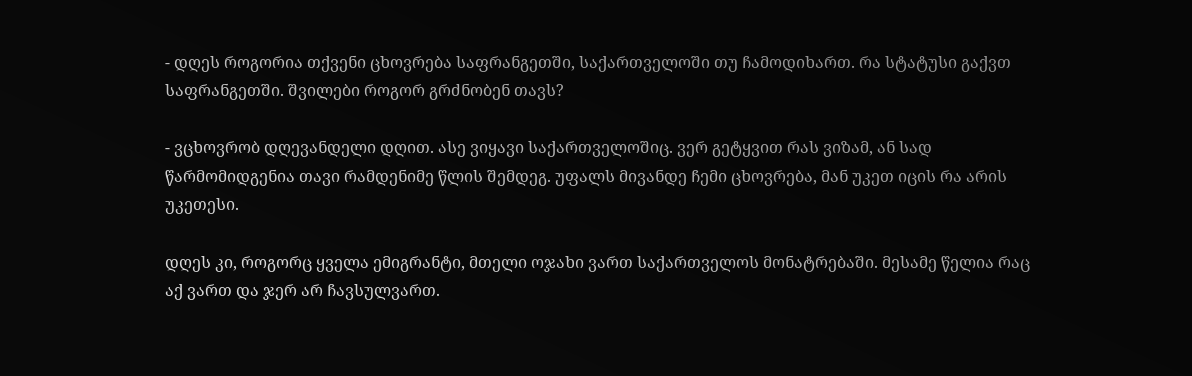- დღეს როგორია თქვენი ცხოვრება საფრანგეთში, საქართველოში თუ ჩამოდიხართ. რა სტატუსი გაქვთ საფრანგეთში. შვილები როგორ გრძნობენ თავს?

- ვცხოვრობ დღევანდელი დღით. ასე ვიყავი საქართველოშიც. ვერ გეტყვით რას ვიზამ, ან სად წარმომიდგენია თავი რამდენიმე წლის შემდეგ. უფალს მივანდე ჩემი ცხოვრება, მან უკეთ იცის რა არის უკეთესი.

დღეს კი, როგორც ყველა ემიგრანტი, მთელი ოჯახი ვართ საქართველოს მონატრებაში. მესამე წელია რაც აქ ვართ და ჯერ არ ჩავსულვართ.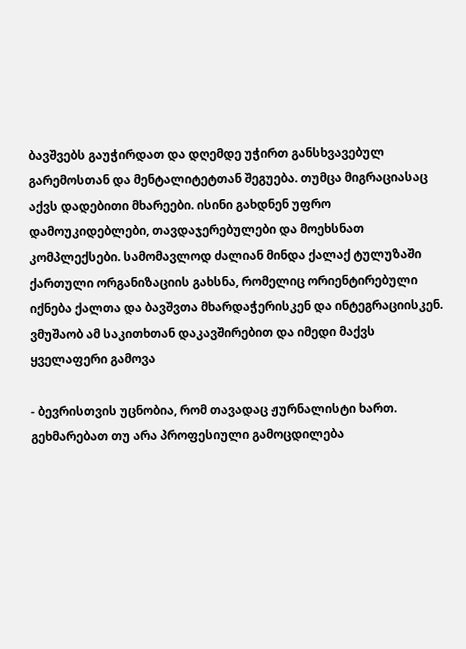ბავშვებს გაუჭირდათ და დღემდე უჭირთ განსხვავებულ გარემოსთან და მენტალიტეტთან შეგუება. თუმცა მიგრაციასაც აქვს დადებითი მხარეები. ისინი გახდნენ უფრო დამოუკიდებლები, თავდაჯერებულები და მოეხსნათ კომპლექსები. სამომავლოდ ძალიან მინდა ქალაქ ტულუზაში ქართული ორგანიზაციის გახსნა, რომელიც ორიენტირებული იქნება ქალთა და ბავშვთა მხარდაჭერისკენ და ინტეგრაციისკენ. ვმუშაობ ამ საკითხთან დაკავშირებით და იმედი მაქვს ყველაფერი გამოვა

- ბევრისთვის უცნობია, რომ თავადაც ჟურნალისტი ხართ. გეხმარებათ თუ არა პროფესიული გამოცდილება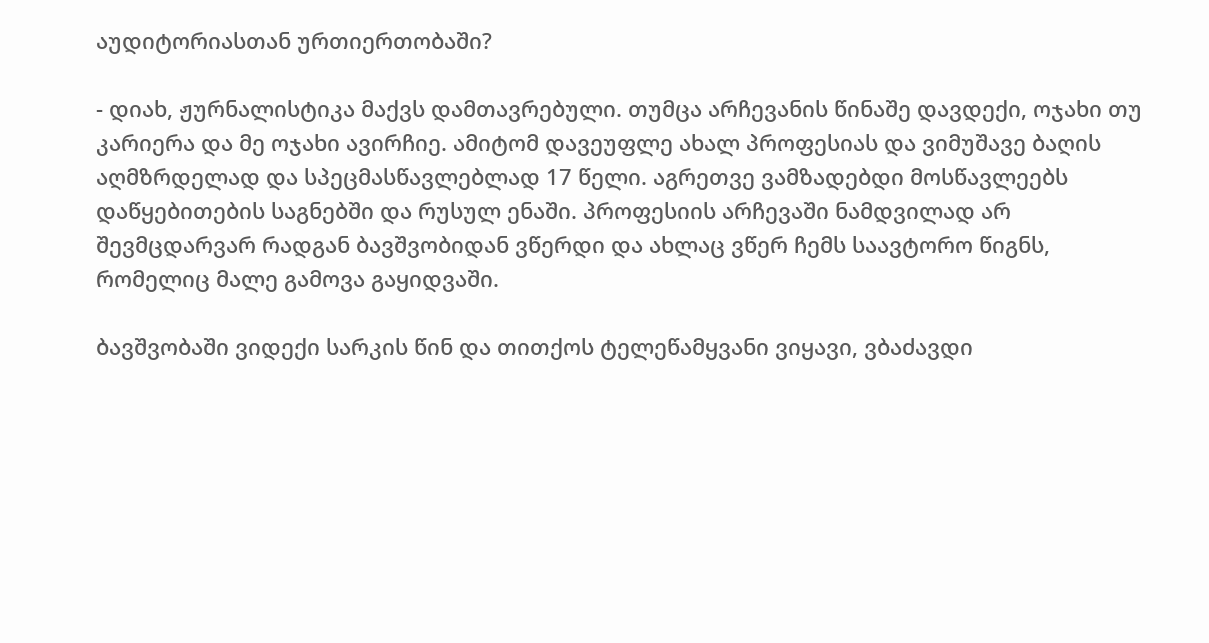აუდიტორიასთან ურთიერთობაში?

- დიახ, ჟურნალისტიკა მაქვს დამთავრებული. თუმცა არჩევანის წინაშე დავდექი, ოჯახი თუ კარიერა და მე ოჯახი ავირჩიე. ამიტომ დავეუფლე ახალ პროფესიას და ვიმუშავე ბაღის აღმზრდელად და სპეცმასწავლებლად 17 წელი. აგრეთვე ვამზადებდი მოსწავლეებს დაწყებითების საგნებში და რუსულ ენაში. პროფესიის არჩევაში ნამდვილად არ შევმცდარვარ რადგან ბავშვობიდან ვწერდი და ახლაც ვწერ ჩემს საავტორო წიგნს, რომელიც მალე გამოვა გაყიდვაში.

ბავშვობაში ვიდექი სარკის წინ და თითქოს ტელეწამყვანი ვიყავი, ვბაძავდი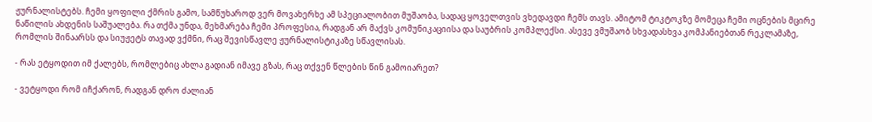ჟურნალისტებს. ჩემი ყოფილი ქმრის გამო, სამწუხაროდ ვერ მოვახერხე ამ სპეციალობით მუშაობა, სადაც ყოველთვის ვხედავდი ჩემს თავს. ამიტომ ტიკტოკზე მომეცა ჩემი ოცნების მცირე ნაწილის ახდენის საშუალება. რა თქმა უნდა, მეხმარება ჩემი პროფესია, რადგან არ მაქვს კომუნიკაციისა და საუბრის კომპლექსი. ასევე ვმუშაობ სხვადასხვა კომპანიებთან რეკლამაზე, რომლის შინაარსს და სიუჟეტს თავად ვქმნი, რაც შევისწავლე ჟურნალისტიკაზე სწავლისას.

- რას ეტყოდით იმ ქალებს, რომლებიც ახლა გადიან იმავე გზას, რაც თქვენ წლების წინ გამოიარეთ?

- ვეტყოდი რომ იჩქარონ, რადგან დრო ძალიან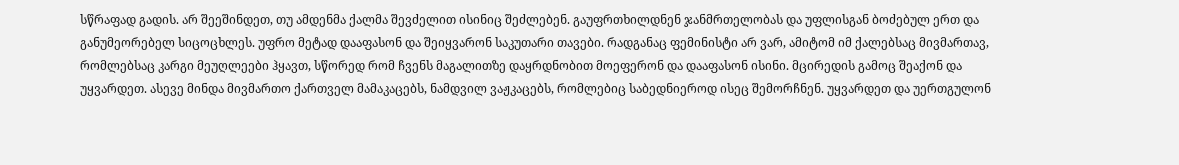სწრაფად გადის. არ შეეშინდეთ, თუ ამდენმა ქალმა შევძელით ისინიც შეძლებენ. გაუფრთხილდნენ ჯანმრთელობას და უფლისგან ბოძებულ ერთ და განუმეორებელ სიცოცხლეს. უფრო მეტად დააფასონ და შეიყვარონ საკუთარი თავები. რადგანაც ფემინისტი არ ვარ, ამიტომ იმ ქალებსაც მივმართავ, რომლებსაც კარგი მეუღლეები ჰყავთ, სწორედ რომ ჩვენს მაგალითზე დაყრდნობით მოეფერონ და დააფასონ ისინი. მცირედის გამოც შეაქონ და უყვარდეთ. ასევე მინდა მივმართო ქართველ მამაკაცებს, ნამდვილ ვაჟკაცებს, რომლებიც საბედნიეროდ ისეც შემორჩნენ. უყვარდეთ და უერთგულონ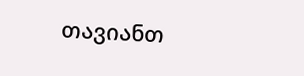თავიანთ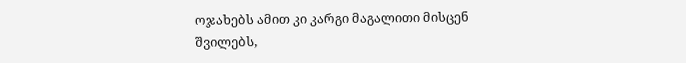ოჯახებს ამით კი კარგი მაგალითი მისცენ შვილებს,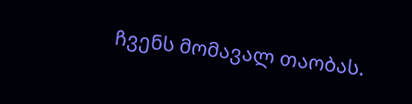ჩვენს მომავალ თაობას.